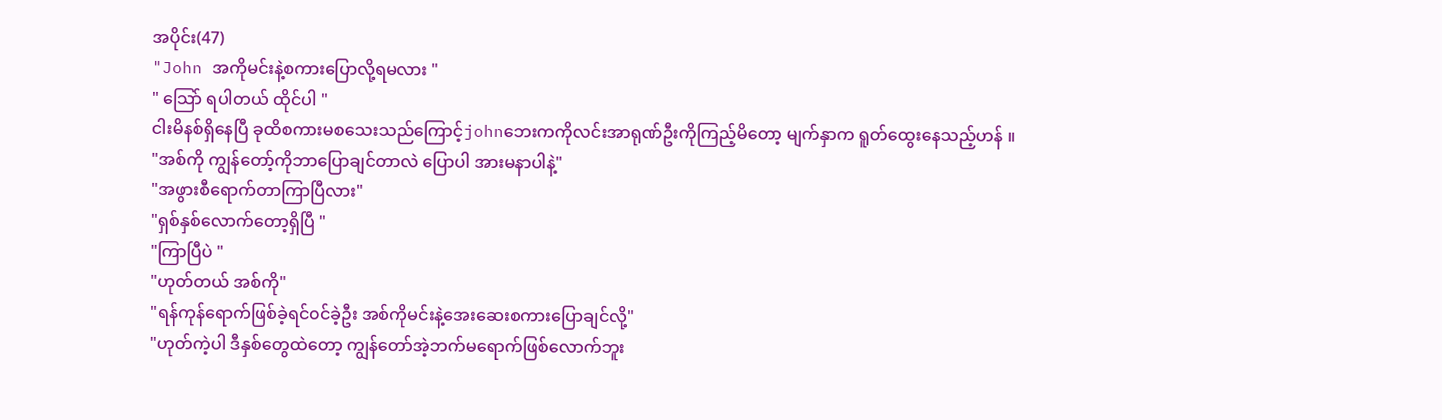အပိုင်း(47)
"John အကိုမင်းနဲ့စကားပြောလို့ရမလား "
" သြော် ရပါတယ် ထိုင်ပါ "
ငါးမိနစ်ရှိနေပြီ ခုထိစကားမစသေးသည်ကြောင့်johnဘေးကကိုလင်းအာရုဏ်ဦးကိုကြည့်မိတော့ မျက်နှာက ရူတ်ထွေးနေသည့်ဟန် ။
"အစ်ကို ကျွန်တော့်ကိုဘာပြောချင်တာလဲ ပြောပါ အားမနာပါနဲ့"
"အဖွားစီရောက်တာကြာပြီလား"
"ရှစ်နှစ်လောက်တော့ရှိပြီ "
"ကြာပြီပဲ "
"ဟုတ်တယ် အစ်ကို"
"ရန်ကုန်ရောက်ဖြစ်ခဲ့ရင်၀င်ခဲ့ဦး အစ်ကိုမင်းနဲ့အေးဆေးစကားပြောချင်လို့"
"ဟုတ်ကဲ့ပါ ဒီနှစ်တွေထဲတော့ ကျွန်တော်အဲ့ဘက်မရောက်ဖြစ်လောက်ဘူး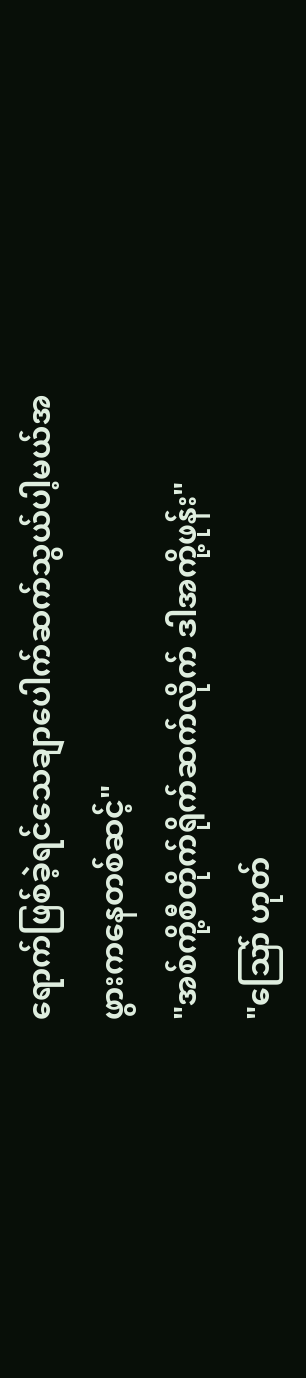ရောက်ဖြစ်ခဲ့ရင်သေချာပေါက်ဆက်သွယ်ပါ့မယ်အဖွားကနေတစ်ဆင့်"
"အစ်ကို့စီတိုက်ရိုက်ဆက်လိုက် ဒါအကို့ဖုန်း"
"သြော် ဟုတ်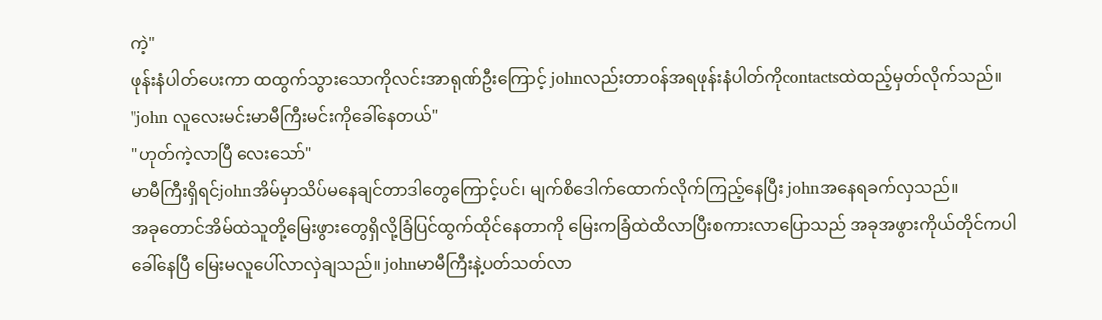ကဲ့"
ဖုန်းနံပါတ်ပေးကာ ထထွက်သွားသောကိုလင်းအာရုဏ်ဦးကြောင့် johnလည်းတာ၀န်အရဖုန်းနံပါတ်ကိုcontactsထဲထည့်မှတ်လိုက်သည်။
"john လူလေးမင်းမာမီကြီးမင်းကိုခေါ်နေတယ်"
"ဟုတ်ကဲ့လာပြီ လေးသော်"
မာမီကြီးရှိရင်johnအိမ်မှာသိပ်မနေချင်တာဒါတွေကြောင့်ပင်၊ မျက်စိဒေါက်ထောက်လိုက်ကြည့်နေပြီး johnအနေရခက်လှသည်။
အခုတောင်အိမ်ထဲသူတို့မြေးဖွားတွေရှိလို့ခြံပြင်ထွက်ထိုင်နေတာကို မြေးကခြံထဲထိလာပြီးစကားလာပြောသည် အခုအဖွားကိုယ်တိုင်ကပါခေါ်နေပြီ မြေးမလူပေါ်လာလှဲချသည်။ johnမာမီကြီးနဲ့ပတ်သတ်လာ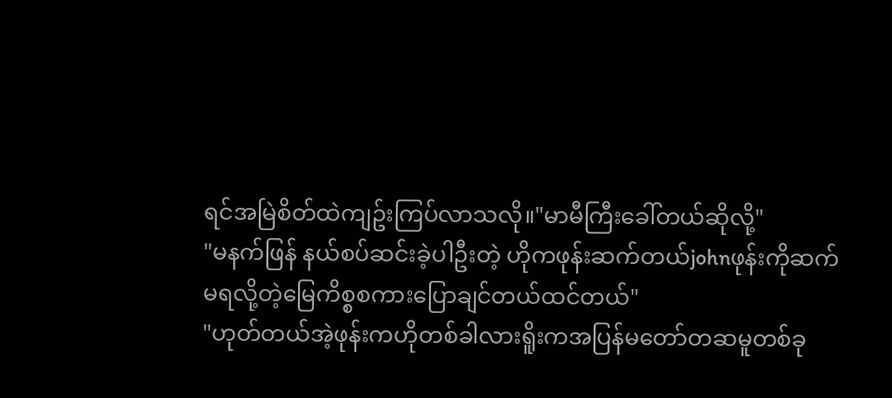ရင်အမြဲစိတ်ထဲကျဥ်းကြပ်လာသလို။"မာမီကြီးခေါ်တယ်ဆိုလို့"
"မနက်ဖြန် နယ်စပ်ဆင်းခဲ့ပါဦးတဲ့ ဟိုကဖုန်းဆက်တယ်johnဖုန်းကိုဆက်မရလို့တဲ့မြေကိစ္စစကားပြောချင်တယ်ထင်တယ်"
"ဟုတ်တယ်အဲ့ဖုန်းကဟိုတစ်ခါလားရိူးကအပြန်မတော်တဆမူတစ်ခု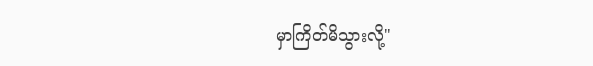မှာကြိတ်မိသွားလို့"